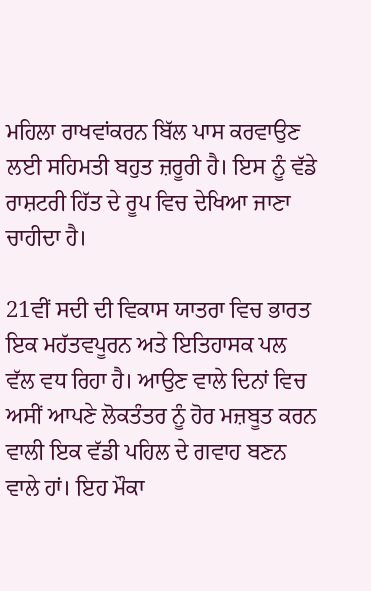ਮਹਿਲਾ ਰਾਖਵਾਂਕਰਨ ਬਿੱਲ ਪਾਸ ਕਰਵਾਉਣ ਲਈ ਸਹਿਮਤੀ ਬਹੁਤ ਜ਼ਰੂਰੀ ਹੈ। ਇਸ ਨੂੰ ਵੱਡੇ ਰਾਸ਼ਟਰੀ ਹਿੱਤ ਦੇ ਰੂਪ ਵਿਚ ਦੇਖਿਆ ਜਾਣਾ ਚਾਹੀਦਾ ਹੈ।

21ਵੀਂ ਸਦੀ ਦੀ ਵਿਕਾਸ ਯਾਤਰਾ ਵਿਚ ਭਾਰਤ ਇਕ ਮਹੱਤਵਪੂਰਨ ਅਤੇ ਇਤਿਹਾਸਕ ਪਲ ਵੱਲ ਵਧ ਰਿਹਾ ਹੈ। ਆਉਣ ਵਾਲੇ ਦਿਨਾਂ ਵਿਚ ਅਸੀਂ ਆਪਣੇ ਲੋਕਤੰਤਰ ਨੂੰ ਹੋਰ ਮਜ਼ਬੂਤ ਕਰਨ ਵਾਲੀ ਇਕ ਵੱਡੀ ਪਹਿਲ ਦੇ ਗਵਾਹ ਬਣਨ ਵਾਲੇ ਹਾਂ। ਇਹ ਮੌਕਾ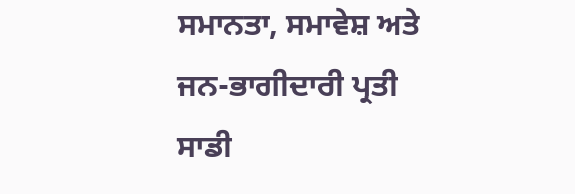ਸਮਾਨਤਾ, ਸਮਾਵੇਸ਼ ਅਤੇ ਜਨ-ਭਾਗੀਦਾਰੀ ਪ੍ਰਤੀ ਸਾਡੀ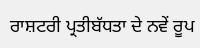ਰਾਸ਼ਟਰੀ ਪ੍ਰਤੀਬੱਧਤਾ ਦੇ ਨਵੇਂ ਰੂਪ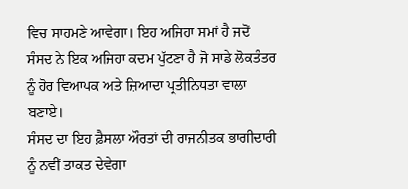ਵਿਚ ਸਾਹਮਣੇ ਆਵੇਗਾ। ਇਹ ਅਜਿਹਾ ਸਮਾਂ ਹੈ ਜਦੋਂ ਸੰਸਦ ਨੇ ਇਕ ਅਜਿਹਾ ਕਦਮ ਪੁੱਟਣਾ ਹੈ ਜੋ ਸਾਡੇ ਲੋਕਤੰਤਰ ਨੂੰ ਹੋਰ ਵਿਆਪਕ ਅਤੇ ਜ਼ਿਆਦਾ ਪ੍ਰਤੀਨਿਧਤਾ ਵਾਲਾ ਬਣਾਏ।
ਸੰਸਦ ਦਾ ਇਹ ਫ਼ੈਸਲਾ ਔਰਤਾਂ ਦੀ ਰਾਜਨੀਤਕ ਭਾਗੀਦਾਰੀ ਨੂੰ ਨਵੀਂ ਤਾਕਤ ਦੇਵੇਗਾ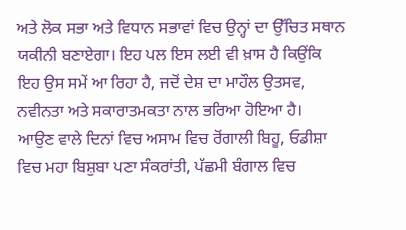ਅਤੇ ਲੋਕ ਸਭਾ ਅਤੇ ਵਿਧਾਨ ਸਭਾਵਾਂ ਵਿਚ ਉਨ੍ਹਾਂ ਦਾ ਉੱਚਿਤ ਸਥਾਨ ਯਕੀਨੀ ਬਣਾਏਗਾ। ਇਹ ਪਲ ਇਸ ਲਈ ਵੀ ਖ਼ਾਸ ਹੈ ਕਿਉਂਕਿ ਇਹ ਉਸ ਸਮੇਂ ਆ ਰਿਹਾ ਹੈ, ਜਦੋਂ ਦੇਸ਼ ਦਾ ਮਾਹੌਲ ਉਤਸਵ, ਨਵੀਨਤਾ ਅਤੇ ਸਕਾਰਾਤਮਕਤਾ ਨਾਲ ਭਰਿਆ ਹੋਇਆ ਹੈ।
ਆਉਣ ਵਾਲੇ ਦਿਨਾਂ ਵਿਚ ਅਸਾਮ ਵਿਚ ਰੋਂਗਾਲੀ ਬਿਹੂ, ਓਡੀਸ਼ਾ ਵਿਚ ਮਹਾ ਬਿਸ਼ੁਬਾ ਪਣਾ ਸੰਕਰਾਂਤੀ, ਪੱਛਮੀ ਬੰਗਾਲ ਵਿਚ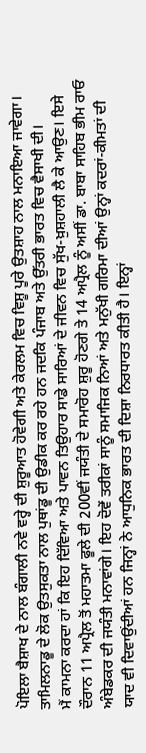ਪੋਇਲਾ ਬੈਸ਼ਾਖ ਦੇ ਨਾਲ ਬੰਗਾਲੀ ਨਵੇ ਵਰ੍ਹੇ ਦੀ ਸ਼ੁਰੂਆਤ ਹੋਵੇਗੀ ਅਤੇ ਕੇਰਲਮ ਵਿਚ ਵਿਸ਼ੂ ਪੂਰੇ ਉਤਸ਼ਾਹ ਨਾਲ ਮਨਾਇਆ ਜਾਵੇਗਾ। ਤਾਮਿਲਨਾਡੂ ਦੇ ਲੋਕ ਉਤਸੁਕਤਾ ਨਾਲ ਪੁਥਾਂਡੂ ਦੀ ਉਡੀਕ ਕਰ ਰਹੇ ਹਨ ਜਦਕਿ ਪੰਜਾਬ ਅਤੇ ਉੱਤਰੀ ਭਾਰਤ ਵਿਚ ਵੈਸਾਖੀ ਦੀ।
ਮੈਂ ਕਾਮਨਾ ਕਰਦਾ ਹਾਂ ਕਿ ਇਹ ਦਿੱਵਿਆ ਅਤੇ ਪਾਵਨ ਤਿਉਹਾਰ ਸਾਡੇ ਸਾਰਿਆਂ ਦੇ ਜੀਵਨ ਵਿਚ ਸੁੱਖ-ਖ਼ੁਸ਼ਹਾਲੀ ਲੈ ਕੇ ਆਉਣ। ਇਸੇ ਦੌਰਾਨ 11 ਅਪ੍ਰੈਲ ਤੋਂ ਮਹਾਤਮਾ ਫੂਲੇ ਦੀ 200ਵੀਂ ਜਯੰਤੀ ਦੇ ਸਮਾਰੋਹ ਸ਼ੁਰੂ ਹੋਣਗੇ ਤੇ 14 ਅਪ੍ਰੈਲ ਨੂੰ ਅਸੀਂ ਡਾ. ਬਾਬਾ ਸਾਹਿਬ ਭੀਮ ਰਾਓ ਅੰਬੇਡਕਰ ਦੀ ਜਯੰਤੀ ਮਨਾਵਾਂਗੇ। ਇਹ ਦੋਵੇਂ ਤਰੀਕਾਂ ਸਾਨੂੰ ਸਮਾਜਿਕ ਨਿਆਂ ਅਤੇ ਮਨੁੱਖੀ ਗਰਿਮਾ ਦੀਆਂ ਉਨ੍ਹਾਂ ਕਦਰਾਂ-ਕੀਮਤਾਂ ਦੀ ਯਾਦ ਵੀ ਦਿਵਾਉਂਦੀਆਂ ਹਨ ਜਿਨ੍ਹਾਂ ਨੇ ਆਧੁਨਿਕ ਭਾਰਤ ਦੀ ਦਿਸ਼ਾ ਨਿਰਧਾਰਤ ਕੀਤੀ ਹੈ। ਇਨ੍ਹਾਂ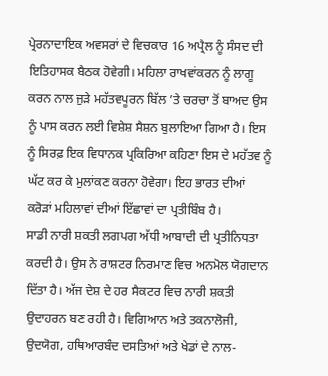ਪ੍ਰੇਰਨਾਦਾਇਕ ਅਵਸਰਾਂ ਦੇ ਵਿਚਕਾਰ 16 ਅਪ੍ਰੈਲ ਨੂੰ ਸੰਸਦ ਦੀ ਇਤਿਹਾਸਕ ਬੈਠਕ ਹੋਵੇਗੀ। ਮਹਿਲਾ ਰਾਖਵਾਂਕਰਨ ਨੂੰ ਲਾਗੂ ਕਰਨ ਨਾਲ ਜੁੜੇ ਮਹੱਤਵਪੂਰਨ ਬਿੱਲ ’ਤੇ ਚਰਚਾ ਤੋਂ ਬਾਅਦ ਉਸ ਨੂੰ ਪਾਸ ਕਰਨ ਲਈ ਵਿਸ਼ੇਸ਼ ਸੈਸ਼ਨ ਬੁਲਾਇਆ ਗਿਆ ਹੈ। ਇਸ ਨੂੰ ਸਿਰਫ਼ ਇਕ ਵਿਧਾਨਕ ਪ੍ਰਕਿਰਿਆ ਕਹਿਣਾ ਇਸ ਦੇ ਮਹੱਤਵ ਨੂੰ ਘੱਟ ਕਰ ਕੇ ਮੁਲਾਂਕਣ ਕਰਨਾ ਹੋਵੇਗਾ। ਇਹ ਭਾਰਤ ਦੀਆਂ ਕਰੋੜਾਂ ਮਹਿਲਾਵਾਂ ਦੀਆਂ ਇੱਛਾਵਾਂ ਦਾ ਪ੍ਰਤੀਬਿੰਬ ਹੈ।
ਸਾਡੀ ਨਾਰੀ ਸ਼ਕਤੀ ਲਗਪਗ ਅੱਧੀ ਆਬਾਦੀ ਦੀ ਪ੍ਰਤੀਨਿਧਤਾ ਕਰਦੀ ਹੈ। ਉਸ ਨੇ ਰਾਸ਼ਟਰ ਨਿਰਮਾਣ ਵਿਚ ਅਨਮੋਲ ਯੋਗਦਾਨ ਦਿੱਤਾ ਹੈ। ਅੱਜ ਦੇਸ਼ ਦੇ ਹਰ ਸੈਕਟਰ ਵਿਚ ਨਾਰੀ ਸ਼ਕਤੀ ਉਦਾਹਰਨ ਬਣ ਰਹੀ ਹੈ। ਵਿਗਿਆਨ ਅਤੇ ਤਕਨਾਲੋਜੀ, ਉਦਯੋਗ, ਹਥਿਆਰਬੰਦ ਦਸਤਿਆਂ ਅਤੇ ਖੇਡਾਂ ਦੇ ਨਾਲ-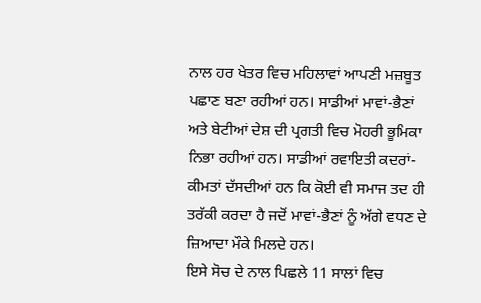ਨਾਲ ਹਰ ਖੇਤਰ ਵਿਚ ਮਹਿਲਾਵਾਂ ਆਪਣੀ ਮਜ਼ਬੂਤ ਪਛਾਣ ਬਣਾ ਰਹੀਆਂ ਹਨ। ਸਾਡੀਆਂ ਮਾਵਾਂ-ਭੈਣਾਂ ਅਤੇ ਬੇਟੀਆਂ ਦੇਸ਼ ਦੀ ਪ੍ਰਗਤੀ ਵਿਚ ਮੋਹਰੀ ਭੂਮਿਕਾ ਨਿਭਾ ਰਹੀਆਂ ਹਨ। ਸਾਡੀਆਂ ਰਵਾਇਤੀ ਕਦਰਾਂ-ਕੀਮਤਾਂ ਦੱਸਦੀਆਂ ਹਨ ਕਿ ਕੋਈ ਵੀ ਸਮਾਜ ਤਦ ਹੀ ਤਰੱਕੀ ਕਰਦਾ ਹੈ ਜਦੋਂ ਮਾਵਾਂ-ਭੈਣਾਂ ਨੂੰ ਅੱਗੇ ਵਧਣ ਦੇ ਜ਼ਿਆਦਾ ਮੌਕੇ ਮਿਲਦੇ ਹਨ।
ਇਸੇ ਸੋਚ ਦੇ ਨਾਲ ਪਿਛਲੇ 11 ਸਾਲਾਂ ਵਿਚ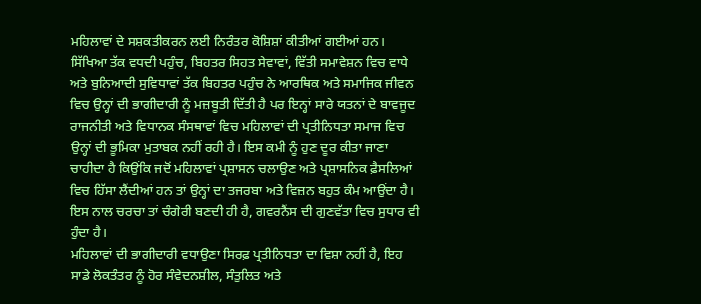ਮਹਿਲਾਵਾਂ ਦੇ ਸਸ਼ਕਤੀਕਰਨ ਲਈ ਨਿਰੰਤਰ ਕੋਸ਼ਿਸ਼ਾਂ ਕੀਤੀਆਂ ਗਈਆਂ ਹਨ। ਸਿੱਖਿਆ ਤੱਕ ਵਧਦੀ ਪਹੁੰਚ, ਬਿਹਤਰ ਸਿਹਤ ਸੇਵਾਵਾਂ, ਵਿੱਤੀ ਸਮਾਵੇਸ਼ਨ ਵਿਚ ਵਾਧੇ ਅਤੇ ਬੁਨਿਆਦੀ ਸੁਵਿਧਾਵਾਂ ਤੱਕ ਬਿਹਤਰ ਪਹੁੰਚ ਨੇ ਆਰਥਿਕ ਅਤੇ ਸਮਾਜਿਕ ਜੀਵਨ ਵਿਚ ਉਨ੍ਹਾਂ ਦੀ ਭਾਗੀਦਾਰੀ ਨੂੰ ਮਜ਼ਬੂਤੀ ਦਿੱਤੀ ਹੈ ਪਰ ਇਨ੍ਹਾਂ ਸਾਰੇ ਯਤਨਾਂ ਦੇ ਬਾਵਜੂਦ ਰਾਜਨੀਤੀ ਅਤੇ ਵਿਧਾਨਕ ਸੰਸਥਾਵਾਂ ਵਿਚ ਮਹਿਲਾਵਾਂ ਦੀ ਪ੍ਰਤੀਨਿਧਤਾ ਸਮਾਜ ਵਿਚ ਉਨ੍ਹਾਂ ਦੀ ਭੂਮਿਕਾ ਮੁਤਾਬਕ ਨਹੀਂ ਰਹੀ ਹੈ। ਇਸ ਕਮੀ ਨੂੰ ਹੁਣ ਦੂਰ ਕੀਤਾ ਜਾਣਾ ਚਾਹੀਦਾ ਹੈ ਕਿਉਂਕਿ ਜਦੋਂ ਮਹਿਲਾਵਾਂ ਪ੍ਰਸ਼ਾਸਨ ਚਲਾਉਣ ਅਤੇ ਪ੍ਰਸ਼ਾਸਨਿਕ ਫ਼ੈਸਲਿਆਂ ਵਿਚ ਹਿੱਸਾ ਲੈਂਦੀਆਂ ਹਨ ਤਾਂ ਉਨ੍ਹਾਂ ਦਾ ਤਜਰਬਾ ਅਤੇ ਵਿਜ਼ਨ ਬਹੁਤ ਕੰਮ ਆਉਂਦਾ ਹੈ। ਇਸ ਨਾਲ ਚਰਚਾ ਤਾਂ ਚੰਗੇਰੀ ਬਣਦੀ ਹੀ ਹੈ, ਗਵਰਨੈਂਸ ਦੀ ਗੁਣਵੱਤਾ ਵਿਚ ਸੁਧਾਰ ਵੀ ਹੁੰਦਾ ਹੈ।
ਮਹਿਲਾਵਾਂ ਦੀ ਭਾਗੀਦਾਰੀ ਵਧਾਉਣਾ ਸਿਰਫ਼ ਪ੍ਰਤੀਨਿਧਤਾ ਦਾ ਵਿਸ਼ਾ ਨਹੀਂ ਹੈ, ਇਹ ਸਾਡੇ ਲੋਕਤੰਤਰ ਨੂੰ ਹੋਰ ਸੰਵੇਦਨਸ਼ੀਲ, ਸੰਤੁਲਿਤ ਅਤੇ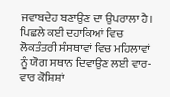ਜਵਾਬਦੇਹ ਬਣਾਉਣ ਦਾ ਉਪਰਾਲਾ ਹੈ। ਪਿਛਲੇ ਕਈ ਦਹਾਕਿਆਂ ਵਿਚ ਲੋਕਤੰਤਰੀ ਸੰਸਥਾਵਾਂ ਵਿਚ ਮਹਿਲਾਵਾਂ ਨੂੰ ਯੋਗ ਸਥਾਨ ਦਿਵਾਉਣ ਲਈ ਵਾਰ-ਵਾਰ ਕੋਸ਼ਿਸ਼ਾਂ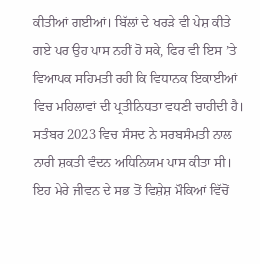ਕੀਤੀਆਂ ਗਈਆਂ। ਬਿੱਲਾਂ ਦੇ ਖਰੜੇ ਵੀ ਪੇਸ਼ ਕੀਤੇ ਗਏ ਪਰ ਉਹ ਪਾਸ ਨਹੀਂ ਹੋ ਸਕੇ, ਫਿਰ ਵੀ ਇਸ ’ਤੇ ਵਿਆਪਕ ਸਹਿਮਤੀ ਰਹੀ ਕਿ ਵਿਧਾਨਕ ਇਕਾਈਆਂ ਵਿਚ ਮਹਿਲਾਵਾਂ ਦੀ ਪ੍ਰਤੀਨਿਧਤਾ ਵਧਣੀ ਚਾਹੀਦੀ ਹੈ। ਸਤੰਬਰ 2023 ਵਿਚ ਸੰਸਦ ਨੇ ਸਰਬਸੰਮਤੀ ਨਾਲ ਨਾਰੀ ਸ਼ਕਤੀ ਵੰਦਨ ਅਧਿਨਿਯਮ ਪਾਸ ਕੀਤਾ ਸੀ। ਇਹ ਮੇਰੇ ਜੀਵਨ ਦੇ ਸਭ ਤੋਂ ਵਿਸ਼ੇਸ਼ ਮੌਕਿਆਂ ਵਿੱਚੋਂ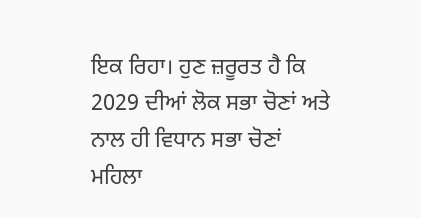ਇਕ ਰਿਹਾ। ਹੁਣ ਜ਼ਰੂਰਤ ਹੈ ਕਿ 2029 ਦੀਆਂ ਲੋਕ ਸਭਾ ਚੋਣਾਂ ਅਤੇ ਨਾਲ ਹੀ ਵਿਧਾਨ ਸਭਾ ਚੋਣਾਂ ਮਹਿਲਾ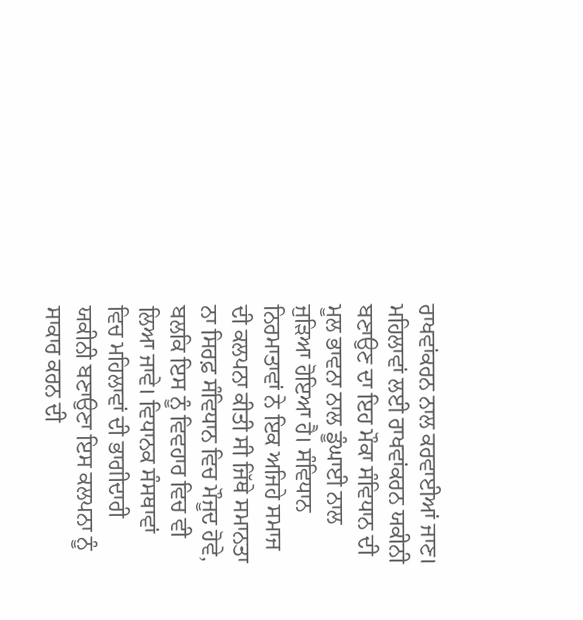ਰਾਖਵਾਂਕਰਨ ਨਾਲ ਕਰਵਾਈਆਂ ਜਾਣ।
ਮਹਿਲਾਵਾਂ ਲਈ ਰਾਖਵਾਂਕਰਨ ਯਕੀਨੀ ਬਣਾਉਣ ਦਾ ਇਹ ਮੌਕਾ ਸੰਵਿਧਾਨ ਦੀ ਮੂਲ ਭਾਵਨਾ ਨਾਲ ਡੂੰਘਾਈ ਨਾਲ ਜੁੜਿਆ ਹੋਇਆ ਹੈ। ਸੰਵਿਧਾਨ ਨਿਰਮਾਤਾਵਾਂ ਨੇ ਇਕ ਅਜਿਹੇ ਸਮਾਜ ਦੀ ਕਲਪਨਾ ਕੀਤੀ ਸੀ ਜਿੱਥੇ ਸਮਾਨਤਾ ਨਾ ਸਿਰਫ਼ ਸੰਵਿਧਾਨ ਵਿਚ ਮੌਜੂਦ ਹੋਵੇ, ਬਲਕਿ ਇਸ ਨੂੰ ਵਿਵਹਾਰ ਵਿਚ ਵੀ ਲਿਆ ਜਾਵੇ। ਵਿਧਾਨਕ ਸੰਸਥਾਵਾਂ ਵਿਚ ਮਹਿਲਾਵਾਂ ਦੀ ਭਾਗੀਦਾਰੀ ਯਕੀਨੀ ਬਣਾਉਣਾ ਇਸ ਕਲਪਨਾ ਨੂੰ ਸਾਕਾਰ ਕਰਨ ਦੀ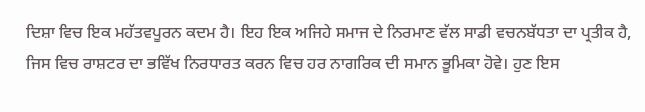ਦਿਸ਼ਾ ਵਿਚ ਇਕ ਮਹੱਤਵਪੂਰਨ ਕਦਮ ਹੈ। ਇਹ ਇਕ ਅਜਿਹੇ ਸਮਾਜ ਦੇ ਨਿਰਮਾਣ ਵੱਲ ਸਾਡੀ ਵਚਨਬੱਧਤਾ ਦਾ ਪ੍ਰਤੀਕ ਹੈ, ਜਿਸ ਵਿਚ ਰਾਸ਼ਟਰ ਦਾ ਭਵਿੱਖ ਨਿਰਧਾਰਤ ਕਰਨ ਵਿਚ ਹਰ ਨਾਗਰਿਕ ਦੀ ਸਮਾਨ ਭੂਮਿਕਾ ਹੋਵੇ। ਹੁਣ ਇਸ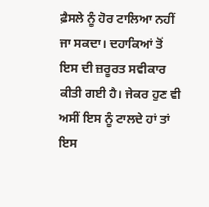ਫ਼ੈਸਲੇ ਨੂੰ ਹੋਰ ਟਾਲਿਆ ਨਹੀਂ ਜਾ ਸਕਦਾ। ਦਹਾਕਿਆਂ ਤੋਂ ਇਸ ਦੀ ਜ਼ਰੂਰਤ ਸਵੀਕਾਰ ਕੀਤੀ ਗਈ ਹੈ। ਜੇਕਰ ਹੁਣ ਵੀ ਅਸੀਂ ਇਸ ਨੂੰ ਟਾਲਦੇ ਹਾਂ ਤਾਂ ਇਸ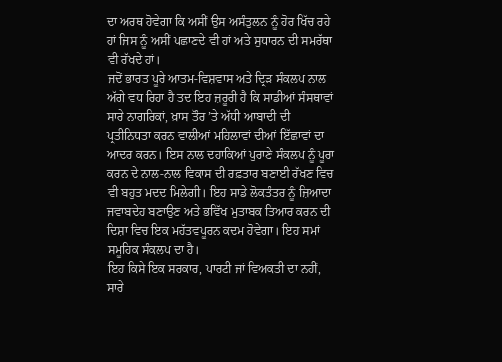ਦਾ ਅਰਥ ਹੋਵੇਗਾ ਕਿ ਅਸੀਂ ਉਸ ਅਸੰਤੁਲਨ ਨੂੰ ਹੋਰ ਖਿੱਚ ਰਹੇ ਹਾਂ ਜਿਸ ਨੂੰ ਅਸੀਂ ਪਛਾਣਦੇ ਵੀ ਹਾਂ ਅਤੇ ਸੁਧਾਰਨ ਦੀ ਸਮਰੱਥਾ ਵੀ ਰੱਖਦੇ ਹਾਂ।
ਜਦੋਂ ਭਾਰਤ ਪੂਰੇ ਆਤਮ-ਵਿਸ਼ਵਾਸ ਅਤੇ ਦ੍ਰਿੜ ਸੰਕਲਪ ਨਾਲ ਅੱਗੇ ਵਧ ਰਿਹਾ ਹੈ ਤਦ ਇਹ ਜ਼ਰੂਰੀ ਹੈ ਕਿ ਸਾਡੀਆਂ ਸੰਸਥਾਵਾਂ ਸਾਰੇ ਨਾਗਰਿਕਾਂ, ਖ਼ਾਸ ਤੌਰ ’ਤੇ ਅੱਧੀ ਆਬਾਦੀ ਦੀ ਪ੍ਰਤੀਨਿਧਤਾ ਕਰਨ ਵਾਲੀਆਂ ਮਹਿਲਾਵਾਂ ਦੀਆਂ ਇੱਛਾਵਾਂ ਦਾ ਆਦਰ ਕਰਨ। ਇਸ ਨਾਲ ਦਹਾਕਿਆਂ ਪੁਰਾਣੇ ਸੰਕਲਪ ਨੂੰ ਪੂਰਾ ਕਰਨ ਦੇ ਨਾਲ-ਨਾਲ ਵਿਕਾਸ ਦੀ ਰਫ਼ਤਾਰ ਬਣਾਈ ਰੱਖਣ ਵਿਚ ਵੀ ਬਹੁਤ ਮਦਦ ਮਿਲੇਗੀ। ਇਹ ਸਾਡੇ ਲੋਕਤੰਤਰ ਨੂੰ ਜ਼ਿਆਦਾ ਜਵਾਬਦੇਹ ਬਣਾਉਣ ਅਤੇ ਭਵਿੱਖ ਮੁਤਾਬਕ ਤਿਆਰ ਕਰਨ ਦੀ ਦਿਸ਼ਾ ਵਿਚ ਇਕ ਮਹੱਤਵਪੂਰਨ ਕਦਮ ਹੋਵੇਗਾ। ਇਹ ਸਮਾਂ ਸਮੂਹਿਕ ਸੰਕਲਪ ਦਾ ਹੈ।
ਇਹ ਕਿਸੇ ਇਕ ਸਰਕਾਰ, ਪਾਰਟੀ ਜਾਂ ਵਿਅਕਤੀ ਦਾ ਨਹੀਂ, ਸਾਰੇ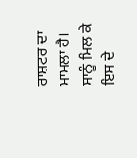ਰਾਸ਼ਟਰ ਦਾ ਮਾਮਲਾ ਹੈ। ਸਾਨੂੰ ਮਿਲ ਕੇ ਇਸ ਦੇ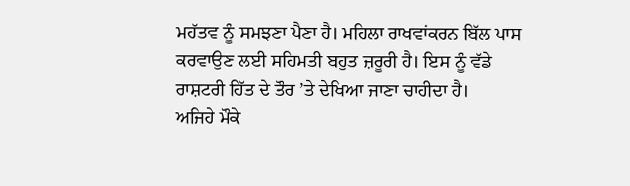ਮਹੱਤਵ ਨੂੰ ਸਮਝਣਾ ਪੈਣਾ ਹੈ। ਮਹਿਲਾ ਰਾਖਵਾਂਕਰਨ ਬਿੱਲ ਪਾਸ ਕਰਵਾਉਣ ਲਈ ਸਹਿਮਤੀ ਬਹੁਤ ਜ਼ਰੂਰੀ ਹੈ। ਇਸ ਨੂੰ ਵੱਡੇ ਰਾਸ਼ਟਰੀ ਹਿੱਤ ਦੇ ਤੌਰ ’ਤੇ ਦੇਖਿਆ ਜਾਣਾ ਚਾਹੀਦਾ ਹੈ।
ਅਜਿਹੇ ਮੌਕੇ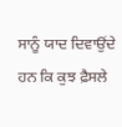ਸਾਨੂੰ ਯਾਦ ਦਿਵਾਉਂਦੇ ਹਨ ਕਿ ਕੁਝ ਫ਼ੈਸਲੇ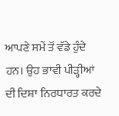ਆਪਣੇ ਸਮੇਂ ਤੋਂ ਵੱਡੇ ਹੁੰਦੇ ਹਨ। ਉਹ ਭਾਵੀ ਪੀੜ੍ਹੀਆਂ ਦੀ ਦਿਸ਼ਾ ਨਿਰਧਾਰਤ ਕਰਦੇ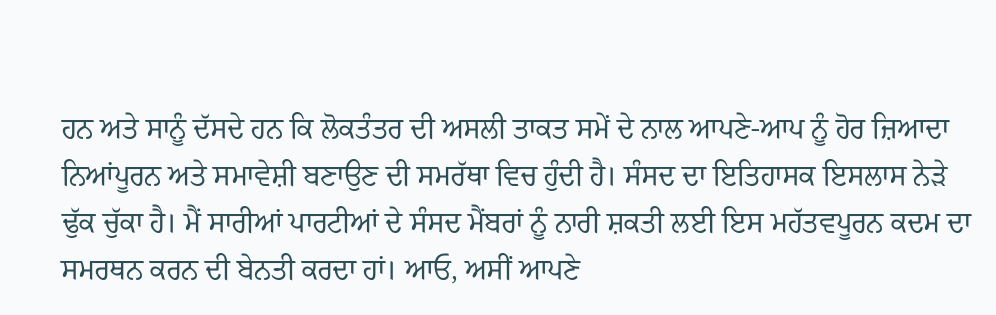ਹਨ ਅਤੇ ਸਾਨੂੰ ਦੱਸਦੇ ਹਨ ਕਿ ਲੋਕਤੰਤਰ ਦੀ ਅਸਲੀ ਤਾਕਤ ਸਮੇਂ ਦੇ ਨਾਲ ਆਪਣੇ-ਆਪ ਨੂੰ ਹੋਰ ਜ਼ਿਆਦਾ ਨਿਆਂਪੂਰਨ ਅਤੇ ਸਮਾਵੇਸ਼ੀ ਬਣਾਉਣ ਦੀ ਸਮਰੱਥਾ ਵਿਚ ਹੁੰਦੀ ਹੈ। ਸੰਸਦ ਦਾ ਇਤਿਹਾਸਕ ਇਸਲਾਸ ਨੇੜੇ ਢੁੱਕ ਚੁੱਕਾ ਹੈ। ਮੈਂ ਸਾਰੀਆਂ ਪਾਰਟੀਆਂ ਦੇ ਸੰਸਦ ਮੈਂਬਰਾਂ ਨੂੰ ਨਾਰੀ ਸ਼ਕਤੀ ਲਈ ਇਸ ਮਹੱਤਵਪੂਰਨ ਕਦਮ ਦਾ ਸਮਰਥਨ ਕਰਨ ਦੀ ਬੇਨਤੀ ਕਰਦਾ ਹਾਂ। ਆਓ, ਅਸੀਂ ਆਪਣੇ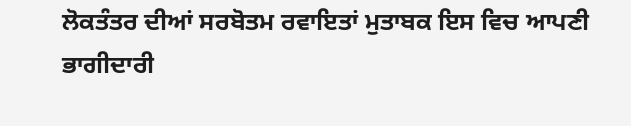ਲੋਕਤੰਤਰ ਦੀਆਂ ਸਰਬੋਤਮ ਰਵਾਇਤਾਂ ਮੁਤਾਬਕ ਇਸ ਵਿਚ ਆਪਣੀ ਭਾਗੀਦਾਰੀ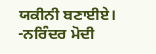ਯਕੀਨੀ ਬਣਾਈਏ।
-ਨਰਿੰਦਰ ਮੋਦੀ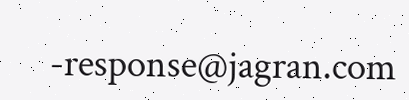-response@jagran.com